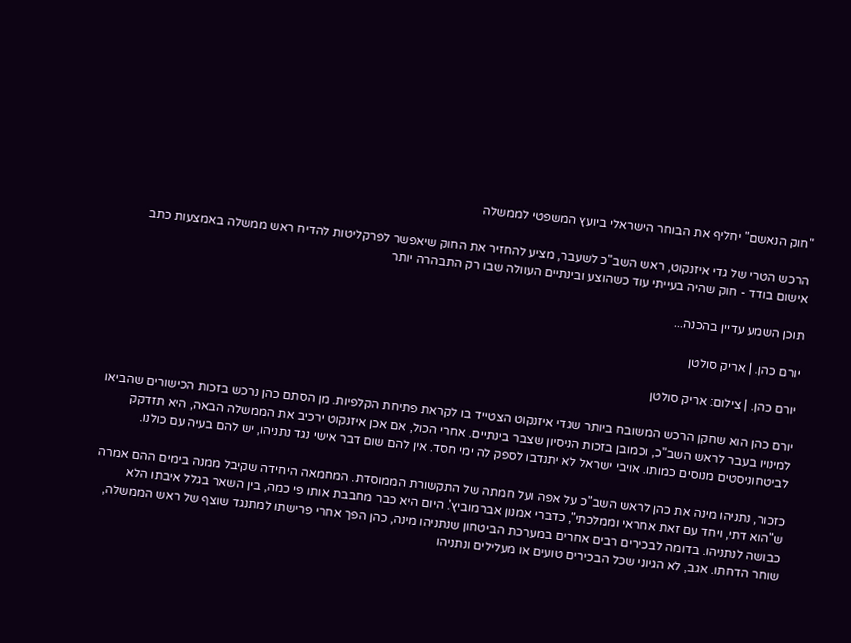"חוק הנאשם" יחליף את הבוחר הישראלי ביועץ המשפטי לממשלה

הרכש הטרי של גדי איזנקוט, ראש השב"כ לשעבר, מציע להחזיר את החוק שיאפשר לפרקליטות להדיח ראש ממשלה באמצעות כתב אישום בודד - חוק שהיה בעייתי עוד כשהוצע ובינתיים העוולה שבו רק התבהרה יותר

תוכן השמע עדיין בהכנה...

יורם כהן. | אריק סולטן

יורם כהן. | צילום: אריק סולטן

יורם כהן הוא שחקן הרכש המשובח ביותר שגדי איזנקוט הצטייד בו לקראת פתיחת הקלפיות. מן הסתם כהן נרכש בזכות הכישורים שהביאו למינויו בעבר לראש השב"כ, וכמובן בזכות הניסיון שצבר בינתיים. אחרי הכול, אם אכן איזנקוט ירכיב את הממשלה הבאה, היא תזדקק לביטחוניסטים מנוסים כמותו. אויבי ישראל לא יתנדבו לספק לה ימי חסד. אין להם שום דבר אישי נגד נתניהו, יש להם בעיה עם כולנו.

כזכור, נתניהו מינה את כהן לראש השב"כ על אפה ועל חמתה של התקשורת הממוסדת. המחמאה היחידה שקיבל ממנה בימים ההם אמרה ש"הוא דתי, ויחד עם זאת אחראי וממלכתי", כדברי אמנון אברמוביץ'. היום היא כבר מחבבת אותו פי כמה, בין השאר בגלל איבתו הלא כבושה לנתניהו. בדומה לבכירים רבים אחרים במערכת הביטחון שנתניהו מינה, כהן הפך אחרי פרישתו למתנגד שוצף של ראש הממשלה, שוחר הדחתו. אגב, לא הגיוני שכל הבכירים טועים או מעלילים ונתניהו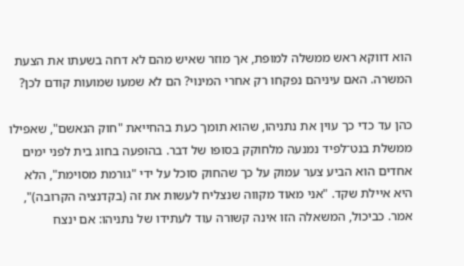הוא דווקא ראש ממשלה למופת, אך מוזר שאיש מהם לא דחה בשעתו את הצעת המשרה. האם עיניהם נפקחו רק אחרי המינוי? הם לא שמעו שמועות קודם לכן?

כהן עד כדי כך עוין את נתניהו, שהוא תומך כעת בהחייאת "חוק הנאשם", שאפילו ממשלת בנט־לפיד נמנעה מלחוקק בסופו של דבר. בהופעה בחוג בית לפני ימים אחדים הוא הביע צער עמוק על כך שהחוק סוכל על ידי "גורמת מסוימת", הלא היא איילת שקד. "אני מאוד מקווה שנצליח לעשות את זה (בקדנציה הקרובה)", אמר. כביכול, המשאלה הזו אינה קשורה עוד לעתידו של נתניהו: אם ינצח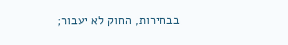בבחירות, החוק לא יעבור;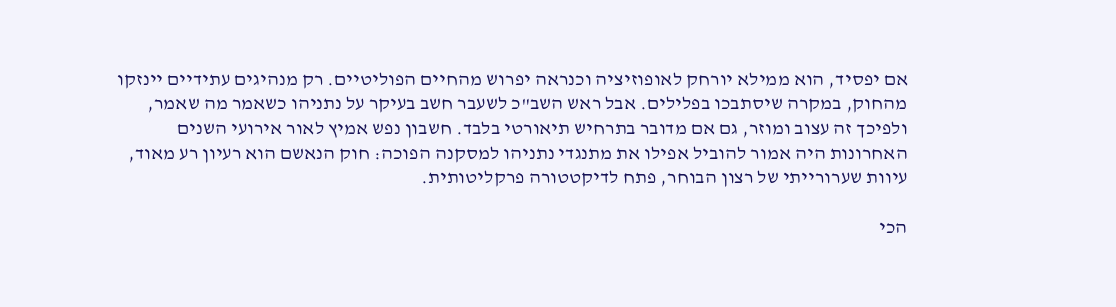אם יפסיד, הוא ממילא יורחק לאופוזיציה וכנראה יפרוש מהחיים הפוליטיים. רק מנהיגים עתידיים יינזקו מהחוק, במקרה שיסתבכו בפלילים. אבל ראש השב"כ לשעבר חשב בעיקר על נתניהו כשאמר מה שאמר, ולפיכך זה עצוב ומוזר, גם אם מדובר בתרחיש תיאורטי בלבד. חשבון נפש אמיץ לאור אירועי השנים האחרונות היה אמור להוביל אפילו את מתנגדי נתניהו למסקנה הפוכה: חוק הנאשם הוא רעיון רע מאוד, עיוות שערורייתי של רצון הבוחר, פתח לדיקטטורה פרקליטותית.

הכי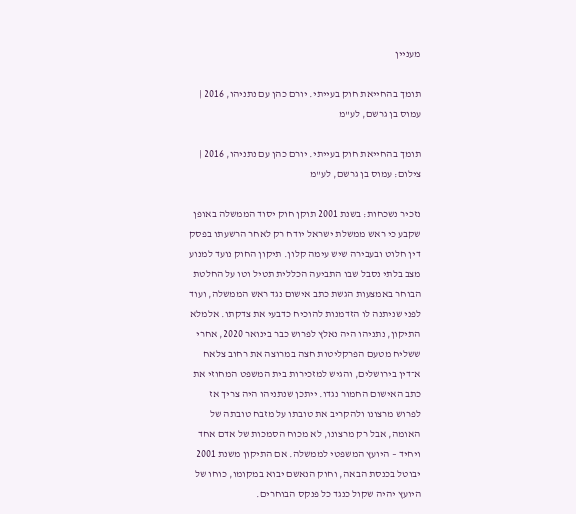מעניין

תומך בהחייאת חוק בעייתי. יורם כהן עם נתניהו, 2016 | עמוס בן גרשם, לע"מ

תומך בהחייאת חוק בעייתי. יורם כהן עם נתניהו, 2016 | צילום: עמוס בן גרשם, לע"מ

נזכיר נשכחות: בשנת 2001 תוקן חוק יסוד הממשלה באופן שקבע כי ראש ממשלת ישראל יודח רק לאחר הרשעתו בפסק דין חלוט ובעבירה שיש עימה קלון. תיקון החוק נועד למנוע מצב בלתי נסבל שבו התביעה הכללית תטיל וטו על החלטת הבוחר באמצעות הגשת כתב אישום נגד ראש הממשלה, ועוד לפני שניתנה לו הזדמנות להוכיח כדבעי את צדקתו. אלמלא התיקון, נתניהו היה נאלץ לפרוש כבר בינואר 2020, אחרי ששליח מטעם הפרקליטות חצה במרוצה את רחוב צלאח א־דין בירושלים, והגיש למזכירות בית המשפט המחוזי את כתב האישום החמור נגדו. ייתכן שנתניהו היה צריך אז לפרוש מרצונו ולהקריב את טובתו על מזבח טובתה של האומה, אבל רק מרצונו, לא מכוח הסמכות של אדם אחד ויחיד – היועץ המשפטי לממשלה. אם התיקון משנת 2001 יבוטל בכנסת הבאה, וחוק הנאשם יבוא במקומו, כוחו של היועץ יהיה שקול כנגד כל פנקס הבוחרים.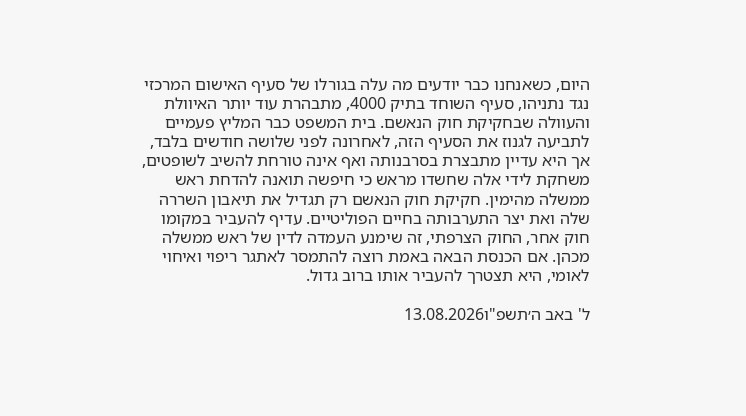היום, כשאנחנו כבר יודעים מה עלה בגורלו של סעיף האישום המרכזי נגד נתניהו, סעיף השוחד בתיק 4000, מתבהרת עוד יותר האיוולת והעוולה שבחקיקת חוק הנאשם. בית המשפט כבר המליץ פעמיים לתביעה לגנוז את הסעיף הזה, לאחרונה לפני שלושה חודשים בלבד, אך היא עדיין מתבצרת בסרבנותה ואף אינה טורחת להשיב לשופטים, משחקת לידי אלה שחשדו מראש כי חיפשה תואנה להדחת ראש ממשלה מהימין. חקיקת חוק הנאשם רק תגדיל את תיאבון השררה שלה ואת יצר התערבותה בחיים הפוליטיים. עדיף להעביר במקומו חוק אחר, החוק הצרפתי, זה שימנע העמדה לדין של ראש ממשלה מכהן. אם הכנסת הבאה באמת רוצה להתמסר לאתגר ריפוי ואיחוי לאומי, היא תצטרך להעביר אותו ברוב גדול.

ל' באב ה׳תשפ"ו13.08.2026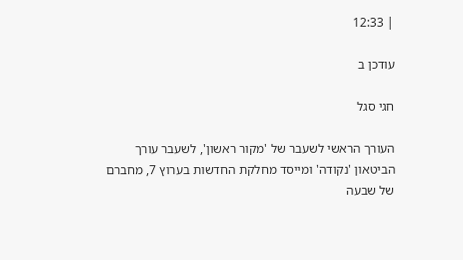| 12:33

עודכן ב

חגי סגל

העורך הראשי לשעבר של 'מקור ראשון', לשעבר עורך הביטאון 'נקודה' ומייסד מחלקת החדשות בערוץ 7, מחברם של שבעה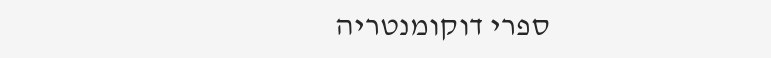ספרי דוקומנטריה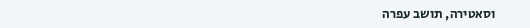וסאטירה, תושב עפרה